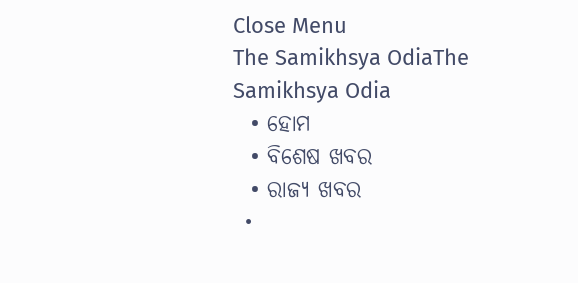Close Menu
The Samikhsya OdiaThe Samikhsya Odia
  • ହୋମ
  • ବିଶେଷ ଖବର
  • ରାଜ୍ୟ ଖବର
  •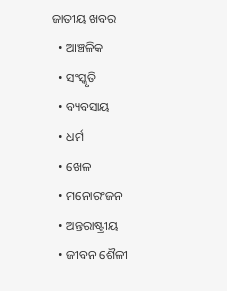ଜାତୀୟ ଖବର
  • ଆଞ୍ଚଳିକ
  • ସଂସ୍କୃତି
  • ବ୍ୟବସାୟ
  • ଧର୍ମ
  • ଖେଳ
  • ମନୋରଂଜନ
  • ଅନ୍ତରାଷ୍ଟ୍ରୀୟ
  • ଜୀବନ ଶୈଳୀ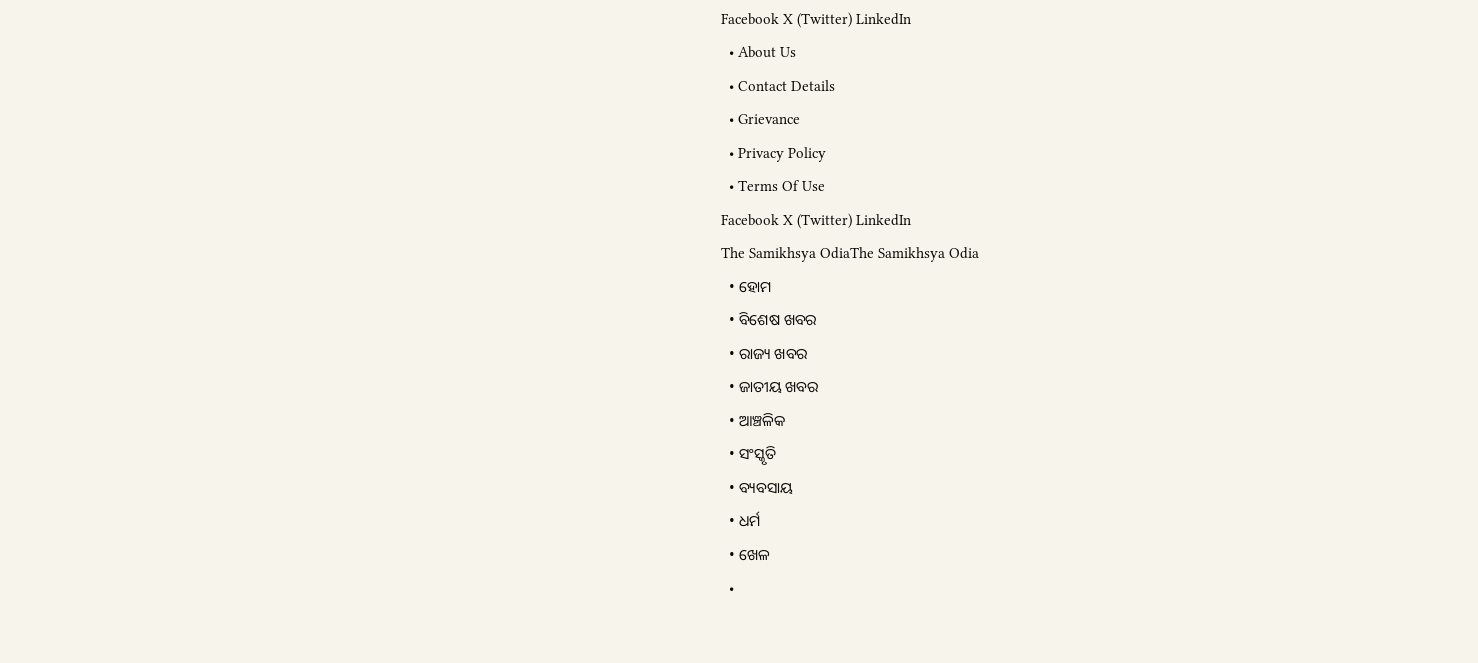Facebook X (Twitter) LinkedIn
  • About Us
  • Contact Details
  • Grievance
  • Privacy Policy
  • Terms Of Use
Facebook X (Twitter) LinkedIn
The Samikhsya OdiaThe Samikhsya Odia
  • ହୋମ
  • ବିଶେଷ ଖବର
  • ରାଜ୍ୟ ଖବର
  • ଜାତୀୟ ଖବର
  • ଆଞ୍ଚଳିକ
  • ସଂସ୍କୃତି
  • ବ୍ୟବସାୟ
  • ଧର୍ମ
  • ଖେଳ
  •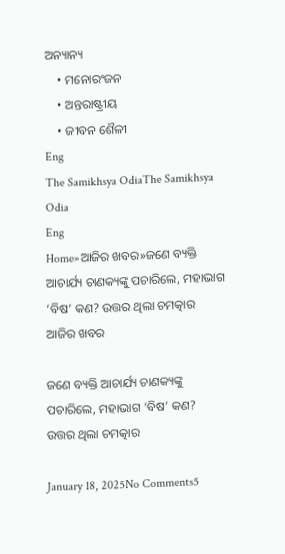ଅନ୍ୟାନ୍ୟ
    • ମନୋରଂଜନ
    • ଅନ୍ତରାଷ୍ଟ୍ରୀୟ
    • ଜୀବନ ଶୈଳୀ
Eng
The Samikhsya OdiaThe Samikhsya Odia
Eng
Home»ଆଜିର ଖବର»ଜଣେ ବ୍ୟକ୍ତି ଆଚାର୍ଯ୍ୟ ଚାଣକ୍ୟଙ୍କୁ ପଚାରିଲେ, ମହାଭାଗ ‘ବିଷ’ କଣ? ଉତ୍ତର ଥିଲା ଚମତ୍କାର
ଆଜିର ଖବର

ଜଣେ ବ୍ୟକ୍ତି ଆଚାର୍ଯ୍ୟ ଚାଣକ୍ୟଙ୍କୁ ପଚାରିଲେ, ମହାଭାଗ ‘ବିଷ’ କଣ? ଉତ୍ତର ଥିଲା ଚମତ୍କାର

January 18, 2025No Comments5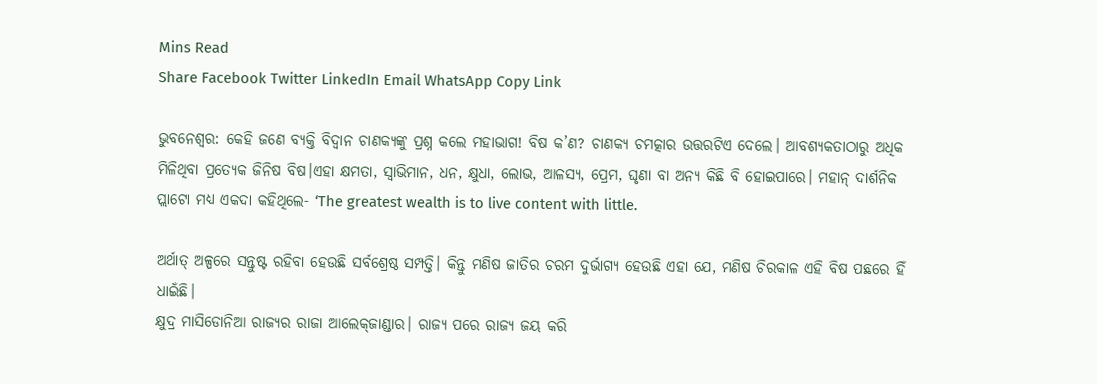Mins Read
Share Facebook Twitter LinkedIn Email WhatsApp Copy Link

ଭୁବନେଶ୍ବର: କେହି ଜଣେ ବ୍ୟକ୍ତି ବିଦ୍ୱାନ ଚାଣକ୍ୟଙ୍କୁ ପ୍ରଶ୍ନ କଲେ ମହାଭାଗ! ବିଷ କ’ଣ? ଚାଣକ୍ୟ ଚମତ୍କାର ଉତ୍ତରଟିଏ ଦେଲେ। ଆବଶ୍ୟକତାଠାରୁ ଅଧିକ ମିଳିଥିବା ପ୍ରତ୍ୟେକ ଜିନିଷ ବିଷ।ଏହା କ୍ଷମତା, ସ୍ବାଭିମାନ, ଧନ, କ୍ଷୁଧା, ଲୋଭ, ଆଳସ୍ୟ, ପ୍ରେମ, ଘୃଣା ବା ଅନ୍ୟ କିଛି ବି ହୋଇପାରେ। ମହାନ୍‌ ଦାର୍ଶନିକ ପ୍ଲାଟୋ ମଧ୍ୟ ଏକଦା କହିଥିଲେ- ‘The greatest wealth is to live content with little.

ଅର୍ଥାତ୍‌ ଅଳ୍ପରେ ସନ୍ତୁଷ୍ଟ ରହିବା ହେଉଛି ସର୍ବଶ୍ରେଷ୍ଠ ସମ୍ପତ୍ତି। କିନ୍ତୁ ମଣିଷ ଜାତିର ଚରମ ଦୁର୍ଭାଗ୍ୟ ହେଉଛି ଏହା ଯେ, ମଣିଷ ଚିରକାଳ ଏହି ବିଷ ପଛରେ ହିଁ ଧାଇଁଛି।
କ୍ଷୁଦ୍ର ମାସିଡୋନିଆ ରାଜ୍ୟର ରାଜା ଆଲେକ୍‌ଜାଣ୍ଡାର। ରାଜ୍ୟ ପରେ ରାଜ୍ୟ ଜୟ କରି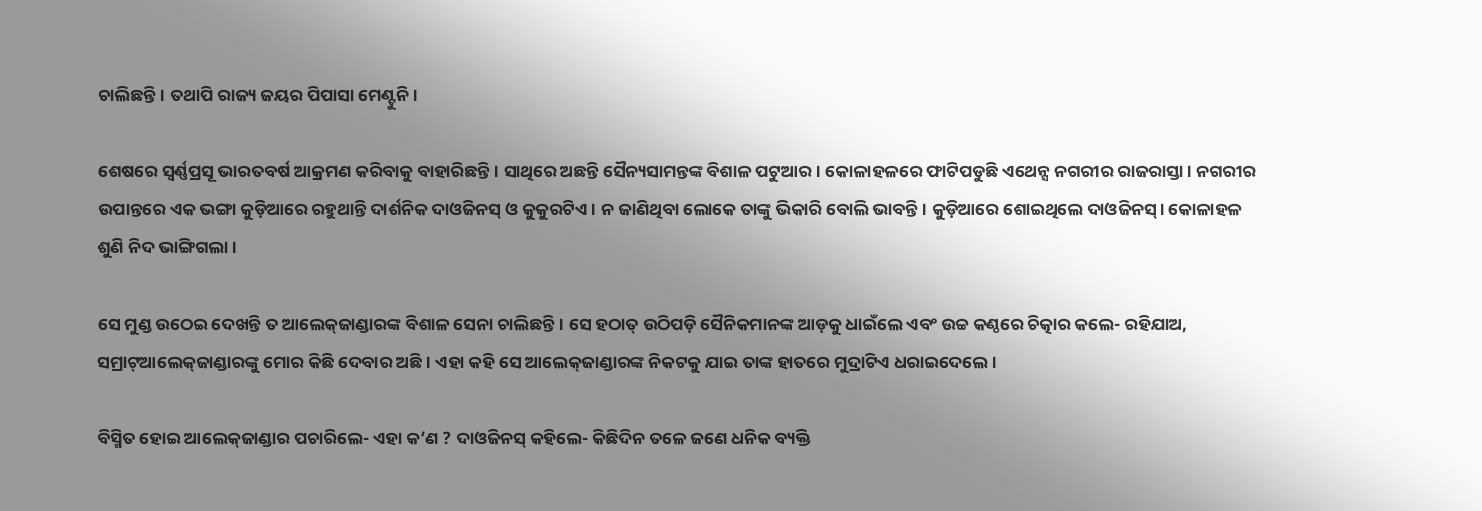ଚାଲିଛନ୍ତି। ତଥାପି ରାଜ୍ୟ ଜୟର ପିପାସା ମେଣ୍ଟୁନି।

ଶେଷରେ ସ୍ବର୍ଣ୍ଣପ୍ରସୂ ଭାରତବର୍ଷ ଆକ୍ରମଣ କରିବାକୁ ବାହାରିଛନ୍ତି। ସାଥିରେ ଅଛନ୍ତି ସୈନ୍ୟସାମନ୍ତଙ୍କ ବିଶାଳ ପଟୁଆର। କୋଳାହଳରେ ଫାଟିପଡୁଛି ଏଥେନ୍ସ ନଗରୀର ରାଜରାସ୍ତା। ନଗରୀର ଉପାନ୍ତରେ ଏକ ଭଙ୍ଗା କୁଡ଼ିଆରେ ରହୁଥାନ୍ତି ଦାର୍ଶନିକ ଦାଓଜିନସ୍‌ ଓ କୁକୁରଟିଏ। ନ ଜାଣିଥିବା ଲୋକେ ତାଙ୍କୁ ଭିକାରି ବୋଲି ଭାବନ୍ତି। କୁଡ଼ିଆରେ ଶୋଇଥିଲେ ଦାଓଜିନସ୍‌। କୋଳାହଳ ଶୁଣି ନିଦ ଭାଙ୍ଗିଗଲା।

ସେ ମୁଣ୍ଡ ଉଠେଇ ଦେଖନ୍ତି ତ ଆଲେକ୍‌ଜାଣ୍ଡାରଙ୍କ ବିଶାଳ ସେନା ଚାଲିଛନ୍ତି। ସେ ହଠାତ୍‌ ଉଠିପଡ଼ି ସୈନିକମାନଙ୍କ ଆଡ଼କୁ ଧାଇଁଲେ ଏବଂ ଉଚ୍ଚ କଣ୍ଠରେ ଚିତ୍କାର କଲେ- ରହିଯାଅ, ସମ୍ରାଟ୍‌ଆଲେକ୍‌ଜାଣ୍ଡାରଙ୍କୁ ମୋର କିଛି ଦେବାର ଅଛି। ଏହା କହି ସେ ଆଲେକ୍‌ଜାଣ୍ଡାରଙ୍କ ନିକଟକୁ ଯାଇ ତାଙ୍କ ହାତରେ ମୁଦ୍ରାଟିଏ ଧରାଇଦେଲେ।

ବିସ୍ମିତ ହୋଇ ଆଲେକ୍‌ଜାଣ୍ଡାର ପଚାରିଲେ- ଏହା କ’ଣ ? ଦାଓଜିନସ୍‌ କହିଲେ- କିଛିଦିନ ତଳେ ଜଣେ ଧନିକ ବ୍ୟକ୍ତି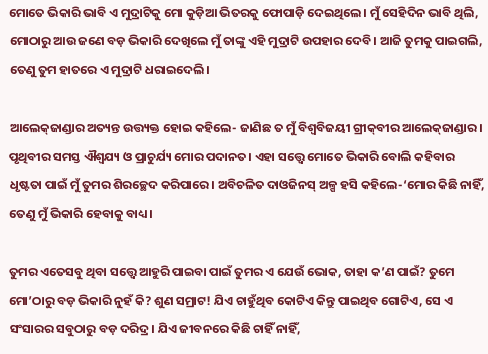ମୋତେ ଭିକାରି ଭାବି ଏ ମୁଦ୍ରାଟିକୁ ମୋ କୁଡ଼ିଆ ଭିତରକୁ ଫୋପାଡ଼ି ଦେଇଥିଲେ। ମୁଁ ସେହିଦିନ ଭାବି ଥିଲି, ମୋଠାରୁ ଆଉ ଜଣେ ବଡ଼ ଭିକାରି ଦେଖିଲେ ମୁଁ ତାଙ୍କୁ ଏହି ମୁଦ୍ରାଟି ଉପହାର ଦେବି। ଆଜି ତୁମକୁ ପାଇଗଲି, ତେଣୁ ତୁମ ହାତରେ ଏ ମୁଦ୍ରାଟି ଧରାଇଦେଲି।

ଆଲେକ୍‌ଜାଣ୍ଡାର ଅତ୍ୟନ୍ତ ଉତ୍ତ୍ୟକ୍ତ ହୋଇ କହିଲେ- ଜାଣିଛ ତ ମୁଁ ବିଶ୍ୱବିଜୟୀ ଗ୍ରୀକ୍‌ବୀର ଆଲେକ୍‌ଜାଣ୍ଡାର। ପୃଥିବୀର ସମସ୍ତ ଐଶ୍ୱଯ୍ୟ ଓ ପ୍ରାଚୁର୍ଯ୍ୟ ମୋର ପଦାନତ। ଏହା ସତ୍ତ୍ୱେ ମୋତେ ଭିକାରି ବୋଲି କହିବାର ଧୃଷ୍ଟତା ପାଇଁ ମୁଁ ତୁମର ଶିରଚ୍ଛେଦ କରିପାରେ। ଅବିଚଳିତ ଦାଓଜିନସ୍‌ ଅଳ୍ପ ହସି କହିଲେ-‘ମୋର କିଛି ନାହିଁ, ତେଣୁ ମୁଁ ଭିକାରି ହେବାକୁ ବାଧ୍ୟ।

ତୁମର ଏତେସବୁ ଥିବା ସତ୍ତ୍ୱେ ଆହୁରି ପାଇବା ପାଇଁ ତୁମର ଏ ଯେଉଁ ଭୋକ, ତାହା କ’ଣ ପାଇଁ? ତୁମେ ମୋ’ଠାରୁ ବଡ଼ ଭିକାରି ନୁହଁ କି? ଶୁଣ ସମ୍ରାଟ! ଯିଏ ଚାହୁଁଥିବ କୋଟିଏ କିନ୍ତୁ ପାଇଥିବ ଗୋଟିଏ, ସେ ଏ ସଂସାରର ସବୁଠାରୁ ବଡ଼ ଦରିଦ୍ର। ଯିଏ ଜୀବନରେ କିଛି ଚାହିଁ ନାହିଁ,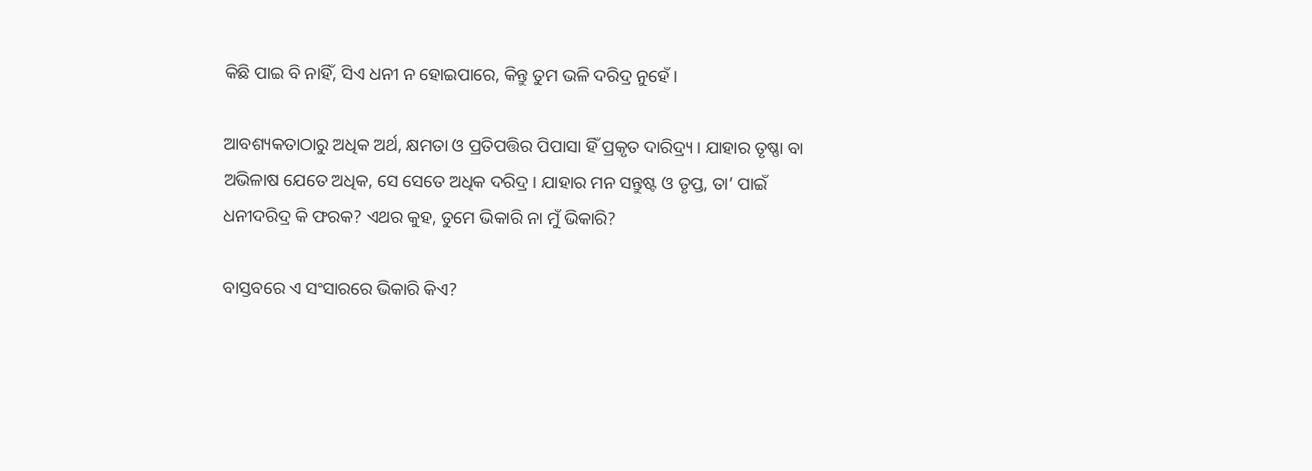କିଛି ପାଇ ବି ନାହିଁ, ସିଏ ଧନୀ ନ ହୋଇପାରେ, କିନ୍ତୁ ତୁମ ଭଳି ଦରିଦ୍ର ନୁହେଁ।

ଆବଶ୍ୟକତାଠାରୁ ଅଧିକ ଅର୍ଥ, କ୍ଷମତା ଓ ପ୍ରତିପତ୍ତିର ପିପାସା ହିଁ ପ୍ରକୃତ ଦାରିଦ୍ର୍ୟ। ଯାହାର ତୃଷ୍ଣା ବା ଅଭିଳାଷ ଯେତେ ଅଧିକ, ସେ ସେତେ ଅଧିକ ଦରିଦ୍ର। ଯାହାର ମନ ସନ୍ତୁଷ୍ଟ ଓ ତୃପ୍ତ, ତା’ ପାଇଁ ଧନୀଦରିଦ୍ର କି ଫରକ? ଏଥର କୁହ, ତୁମେ ଭିକାରି ନା ମୁଁ ଭିକାରି?

ବାସ୍ତବରେ ଏ ସଂସାରରେ ଭିକାରି କିଏ?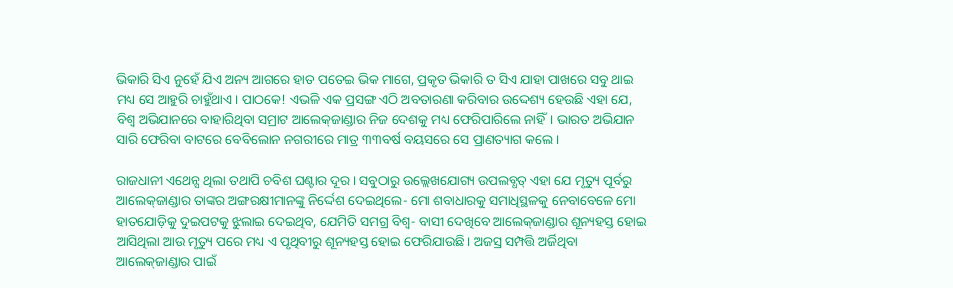ଭିକାରି ସିଏ ନୁହେଁ ଯିଏ ଅନ୍ୟ ଆଗରେ ହାତ ପତେଇ ଭିକ ମାଗେ, ପ୍ରକୃତ ଭିକାରି ତ ସିଏ ଯାହା ପାଖରେ ସବୁ ଥାଇ ମଧ୍ୟ ସେ ଆହୁରି ଚାହୁଁଥାଏ। ପାଠକେ! ଏଭଳି ଏକ ପ୍ରସଙ୍ଗ ଏଠି ଅବତାରଣା କରିବାର ଉଦ୍ଦେଶ୍ୟ ହେଉଛି ଏହା ଯେ, ବିଶ୍ୱ ଅଭିଯାନରେ ବାହାରିଥିବା ସମ୍ରାଟ ଆଲେକ୍‌ଜାଣ୍ଡାର ନିଜ ଦେଶକୁ ମଧ୍ୟ ଫେରିପାରିଲେ ନାହିଁ। ଭାରତ ଅଭିଯାନ ସାରି ଫେରିବା ବାଟରେ ବେବିଲୋନ ନଗରୀରେ ମାତ୍ର ୩୩ବର୍ଷ ବୟସରେ ସେ ପ୍ରାଣତ୍ୟାଗ କଲେ।

ରାଜଧାନୀ ଏଥେନ୍ସ ଥିଲା ତଥାପି ଚବିଶ ଘଣ୍ଟାର ଦୂର। ସବୁଠାରୁ ଉଲ୍ଲେଖଯୋଗ୍ୟ ଉପଲବ୍ଧତ୍ ଏହା ଯେ ମୃତ୍ୟୁ ପୂର୍ବରୁ ଆଲେକ୍‌ଜାଣ୍ଡାର ତାଙ୍କର ଅଙ୍ଗରକ୍ଷୀମାନଙ୍କୁ ନିର୍ଦ୍ଦେଶ ଦେଇଥିଲେ- ମୋ ଶବାଧାରକୁ ସମାଧିସ୍ଥଳକୁ ନେବାବେଳେ ମୋ ହାତଯୋଡ଼ିକୁ ଦୁଇପଟକୁ ଝୁଲାଇ ଦେଇଥିବ, ଯେମିତି ସମଗ୍ର ବିଶ୍ୱ- ବାସୀ ଦେଖିବେ ଆଲେକ୍‌ଜାଣ୍ଡାର ଶୂନ୍ୟହସ୍ତ ହୋଇ ଆସିଥିଲା ଆଉ ମୃତ୍ୟୁ ପରେ ମଧ୍ୟ ଏ ପୃଥିବୀରୁ ଶୂନ୍ୟହସ୍ତ ହୋଇ ଫେରିଯାଉଛି। ଅଜସ୍ର ସମ୍ପତ୍ତି ଅର୍ଜିଥିବା ଆଲେକ୍‌ଜାଣ୍ଡାର ପାଇଁ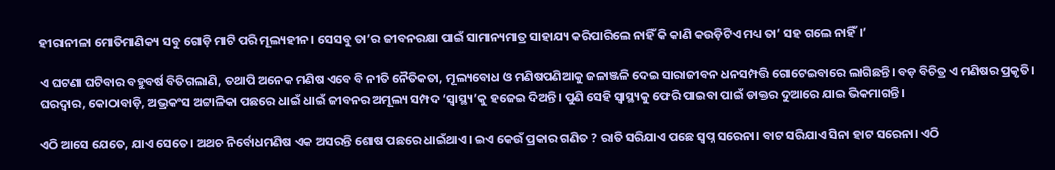ହୀରାନୀଳା ମୋତିମାଣିକ୍ୟ ସବୁ ଗୋଡ଼ି ମାଟି ପରି ମୂଲ୍ୟହୀନ। ସେସବୁ ତା’ର ଜୀବନରକ୍ଷା ପାଇଁ ସାମାନ୍ୟମାତ୍ର ସାହାଯ୍ୟ କରିପାରିଲେ ନାହିଁ କି କାଣି କଉଡ଼ିଟିଏ ମଧ୍ୟ ତା’ ସହ ଗଲେ ନାହିଁ।’

ଏ ଘଟଣା ଘଟିବାର ବହୁବର୍ଷ ବିତିଗଲାଣି, ତଥାପି ଅନେକ ମଣିଷ ଏବେ ବି ନୀତି ନୈତିକତା, ମୂଲ୍ୟବୋଧ ଓ ମଣିଷପଣିଆକୁ ଜଳାଞ୍ଜଳି ଦେଇ ସାରାଜୀବନ ଧନସମ୍ପତ୍ତି ଗୋଟେଇବାରେ ଲାଗିଛନ୍ତି। ବଡ଼ ବିଚିତ୍ର ଏ ମଣିଷର ପ୍ରକୃତି। ଘରଦ୍ୱାର, କୋଠାବାଡ଼ି, ଅଭ୍ରକଂସ ଅଟ୍ଟାଳିକା ପଛରେ ଧାଇଁ ଧାଇଁ ଜୀବନର ଅମୂଲ୍ୟ ସମ୍ପଦ ‘ସ୍ବାସ୍ଥ୍ୟ’କୁ ହଜେଇ ଦିଅନ୍ତି। ପୁଣି ସେହି ସ୍ବାସ୍ଥ୍ୟକୁ ଫେରି ପାଇବା ପାଇଁ ଡାକ୍ତର ଦୁଆରେ ଯାଇ ଭିକମାଗନ୍ତି।

ଏଠି ଆସେ ଯେତେ, ଯାଏ ସେତେ। ଅଥଚ ନିର୍ବୋଧମଣିଷ ଏକ ଅସରନ୍ତି ଶୋଷ ପଛରେ ଧାଇଁଥାଏ। ଇଏ କେଉଁ ପ୍ରକାର ଗଣିତ ? ରାତି ସରିଯାଏ ପଛେ ସ୍ବପ୍ନ ସରେନା। ବାଟ ସରିଯାଏ ସିନା ହାଟ ସରେନା। ଏଠି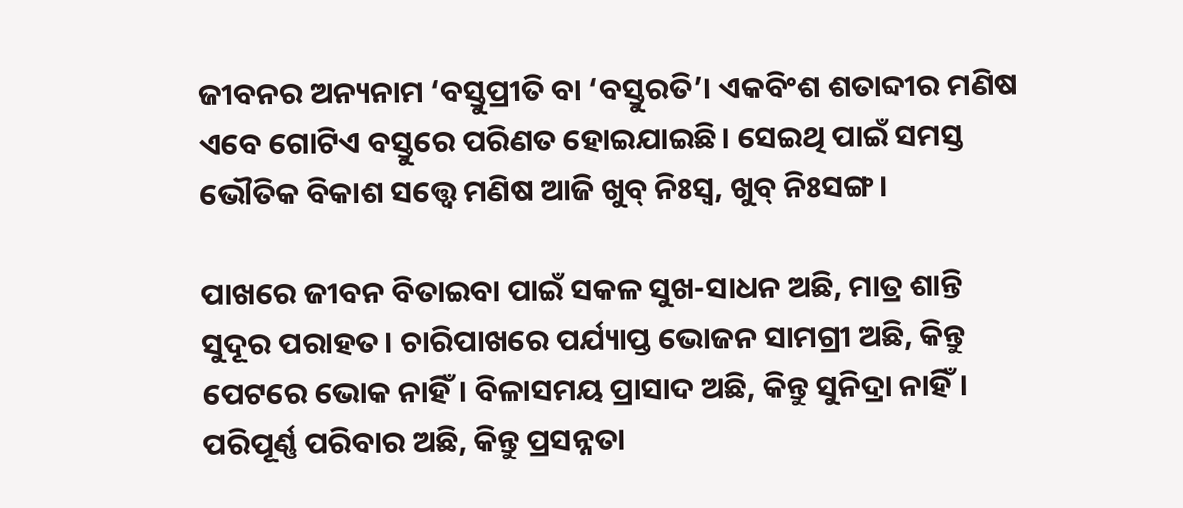ଜୀବନର ଅନ୍ୟନାମ ‘ବସ୍ତୁପ୍ରୀତି ବା ‘ବସ୍ତୁରତି’। ଏକବିଂଶ ଶତାବ୍ଦୀର ମଣିଷ ଏବେ ଗୋଟିଏ ବସ୍ତୁରେ ପରିଣତ ହୋଇଯାଇଛି। ସେଇଥି ପାଇଁ ସମସ୍ତ ଭୌତିକ ବିକାଶ ସତ୍ତ୍ୱେ ମଣିଷ ଆଜି ଖୁବ୍‌ ନିଃସ୍ବ, ଖୁବ୍‌ ନିଃସଙ୍ଗ।

ପାଖରେ ଜୀବନ ବିତାଇବା ପାଇଁ ସକଳ ସୁଖ-ସାଧନ ଅଛି, ମାତ୍ର ଶାନ୍ତି ସୁଦୂର ପରାହତ। ଚାରିପାଖରେ ପର୍ଯ୍ୟାପ୍ତ ଭୋଜନ ସାମଗ୍ରୀ ଅଛି, କିନ୍ତୁ ପେଟରେ ଭୋକ ନାହିଁ। ବିଳାସମୟ ପ୍ରାସାଦ ଅଛି, କିନ୍ତୁ ସୁନିଦ୍ରା ନାହିଁ। ପରିପୂର୍ଣ୍ଣ ପରିବାର ଅଛି, କିନ୍ତୁ ପ୍ରସନ୍ନତା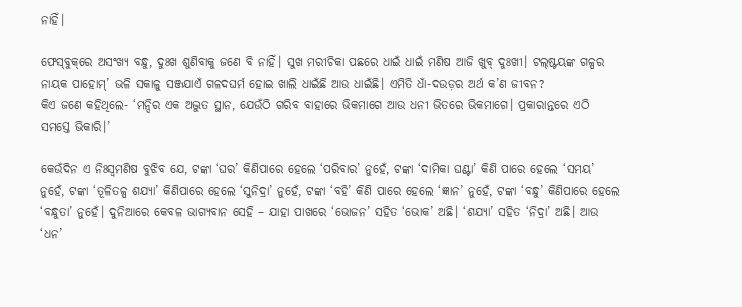ନାହିଁ।

ଫେସ୍‌ବୁକ୍‌ରେ ଅସଂଖ୍ୟ ବନ୍ଧୁ, ଦୁଃଖ ଶୁଣିବାକୁ ଜଣେ ବି ନାହିଁ। ସୁଖ ମରୀଚିକା ପଛରେ ଧାଇଁ ଧାଇଁ ମଣିଷ ଆଜି ଖୁବ୍‌ ଦୁଃଖୀ। ଟଲ୍‌ଷ୍ଟୟଙ୍କ ଗଳ୍ପର ନାୟକ ପାହୋମ୍‌’ ଭଳି ସକାଳୁ ସଞ୍ଜଯାଏଁ ଗଳଦଘର୍ମ ହୋଇ ଖାଲି ଧାଇଁଛି ଆଉ ଧାଇଁଛି। ଏମିତି ଧାଁ-ଦଉଡ଼ର ଅର୍ଥ କ’ଣ ଜୀବନ?
କିଏ ଜଣେ କହିଥିଲେ- ‘ମନ୍ଦିର ଏକ ଅଦ୍ଭୁତ ସ୍ଥାନ, ଯେଉଁଠି ଗରିବ ବାହାରେ ଭିକମାଗେ ଆଉ ଧନୀ ଭିତରେ ଭିକମାଗେ। ପ୍ରକାରାନ୍ତରେ ଏଠି ସମସ୍ତେ ଭିକାରି।’

କେଉଁଦିନ ଏ ନିଃସ୍ବମଣିଷ ବୁଝିବ ଯେ, ଟଙ୍କା ‘ଘର’ କିଣିପାରେ ହେଲେ ‘ପରିବାର’ ନୁହେଁ, ଟଙ୍କା ‘ଦାମିକା ଘଣ୍ଟା’ କିଣି ପାରେ ହେଲେ ‘ସମୟ’ ନୁହେଁ, ଟଙ୍କା ‘ତୂଳିତଳ୍ପ ଶଯ୍ୟା’ କିଣିପାରେ ହେଲେ ‘ସୁନିଦ୍ରା’ ନୁହେଁ, ଟଙ୍କା ‘ବହି’ କିଣି ପାରେ ହେଲେ ‘ଜ୍ଞାନ’ ନୁହେଁ, ଟଙ୍କା ‘ବନ୍ଧୁ’ କିଣିପାରେ ହେଲେ ‘ବନ୍ଧୁତା’ ନୁହେଁ। ଦୁନିଆରେ କେବଳ ଭାଗ୍ୟବାନ ସେହି – ଯାହା ପାଖରେ ‘ଭୋଜନ’ ସହିତ ‘ଭୋକ’ ଅଛି। ‘ଶଯ୍ୟା’ ସହିତ ‘ନିଦ୍ରା’ ଅଛି। ଆଉ ‘ଧନ’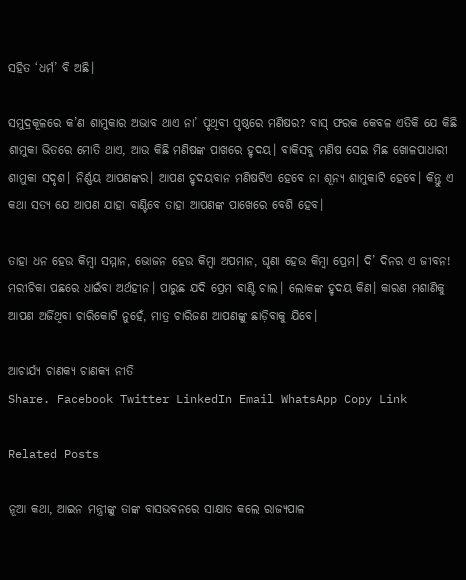ସହିତ ‘ଧର୍ମ’ ବି ଅଛି।

ସମୁଦ୍ରକୂଳରେ କ’ଣ ଶାମୁକାର ଅଭାବ ଥାଏ ନା’ ପୃଥିବୀ ପୃଷ୍ଠରେ ମଣିଷର? ବାସ୍‌ ଫରକ କେବଳ ଏତିକି ଯେ କିଛି ଶାମୁକା ଭିତରେ ମୋତି ଥାଏ, ଆଉ କିଛି ମଣିଷଙ୍କ ପାଖରେ ହୃଦୟ। ବାକିସବୁ ମଣିଷ ସେଇ ମିଛ ଖୋଳପାଧାରୀ ଶାମୁକା ସଦୃଶ। ନିର୍ଣ୍ଣୟ ଆପଣଙ୍କର। ଆପଣ ହୃଦୟବାନ ମଣିଷଟିଏ ହେବେ ନା ଶୂନ୍ୟ ଶାମୁକାଟି ହେବେ। କିନ୍ତୁ ଏ କଥା ସତ୍ୟ ଯେ ଆପଣ ଯାହା ବାଣ୍ଟିବେ ତାହା ଆପଣଙ୍କ ପାଖେରେ ବେଶି ହେବ।

ତାହା ଧନ ହେଉ କିମ୍ବା ସମ୍ମାନ, ଭୋଜନ ହେଉ କିମ୍ବା ଅପମାନ, ଘୃଣା ହେଉ କିମ୍ବା ପ୍ରେମ। ଦି’ ଦିନର ଏ ଜୀବନ! ମରୀଚିକା ପଛରେ ଧାଇଁବା ଅର୍ଥହୀନ। ପାରୁଛ ଯଦି ପ୍ରେମ ବାଣ୍ଟି ଚାଲ। ଲୋକଙ୍କ ହୃଦୟ କିଣ। କାରଣ ମଶାଣିକୁ ଆପଣ ଅର୍ଜିଥିବା ଚାରିକୋଟି ନୁହେଁ, ମାତ୍ର ଚାରିଜଣ ଆପଣଙ୍କୁ ଛାଡ଼ିବାକୁ ଯିବେ।

ଆଚାର୍ଯ୍ୟ ଚାଣକ୍ୟ ଚାଣକ୍ୟ ନୀତି
Share. Facebook Twitter LinkedIn Email WhatsApp Copy Link

Related Posts

ନୂଆ କଥା, ଆଇନ ମନ୍ତ୍ରୀଙ୍କୁ ତାଙ୍କ ବାସଭବନରେ ସାକ୍ଷାତ କଲେ ରାଜ୍ୟପାଳ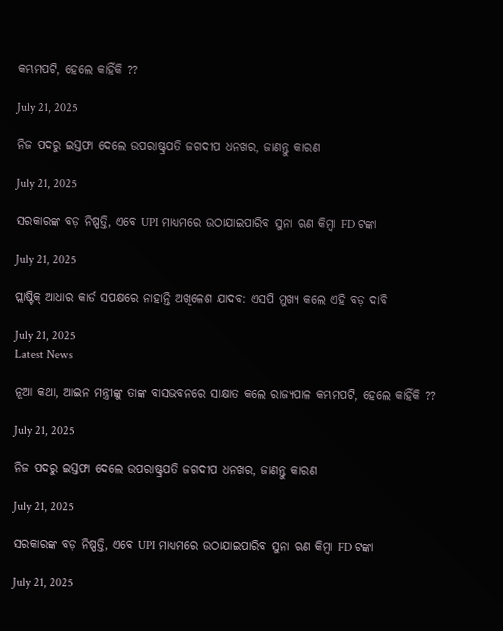କମ୍ଭମପଟି, ହେଲେ କାହିଁକି ??

July 21, 2025

ନିଜ ପଦରୁ ଇସ୍ତଫା ଦେଲେ ଉପରାଷ୍ଟ୍ରପତି ଜଗଦୀପ ଧନଖର, ଜାଣନ୍ତୁ କାରଣ

July 21, 2025

ସରକାରଙ୍କ ବଡ଼ ନିଷ୍ପତ୍ତି, ଏବେ UPI ମାଧ୍ୟମରେ ଉଠାଯାଇପାରିବ ସୁନା ଋଣ କିମ୍ବା FD ଟଙ୍କା

July 21, 2025

ପ୍ଲାଷ୍ଟିକ୍ ଆଧାର କାର୍ଡ ସପକ୍ଷରେ ନାହାନ୍ତି ଅଖିଳେଶ ଯାଦବ: ଏସପି ମୁଖ୍ୟ କଲେ ଏହି ବଡ଼ ଦାବି

July 21, 2025
Latest News

ନୂଆ କଥା, ଆଇନ ମନ୍ତ୍ରୀଙ୍କୁ ତାଙ୍କ ବାସଭବନରେ ସାକ୍ଷାତ କଲେ ରାଜ୍ୟପାଳ କମ୍ଭମପଟି, ହେଲେ କାହିଁକି ??

July 21, 2025

ନିଜ ପଦରୁ ଇସ୍ତଫା ଦେଲେ ଉପରାଷ୍ଟ୍ରପତି ଜଗଦୀପ ଧନଖର, ଜାଣନ୍ତୁ କାରଣ

July 21, 2025

ସରକାରଙ୍କ ବଡ଼ ନିଷ୍ପତ୍ତି, ଏବେ UPI ମାଧ୍ୟମରେ ଉଠାଯାଇପାରିବ ସୁନା ଋଣ କିମ୍ବା FD ଟଙ୍କା

July 21, 2025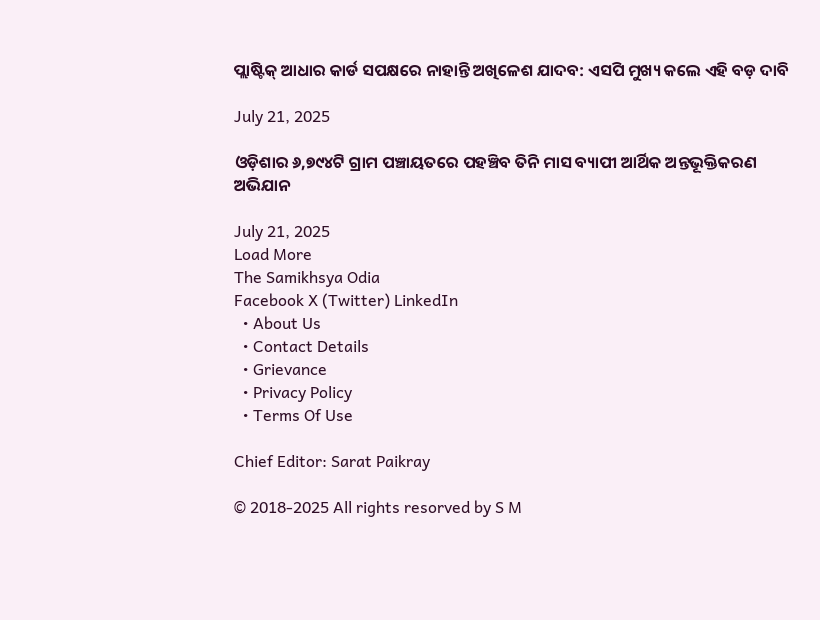ପ୍ଲାଷ୍ଟିକ୍ ଆଧାର କାର୍ଡ ସପକ୍ଷରେ ନାହାନ୍ତି ଅଖିଳେଶ ଯାଦବ: ଏସପି ମୁଖ୍ୟ କଲେ ଏହି ବଡ଼ ଦାବି

July 21, 2025

ଓଡ଼ିଶାର ୬,୭୯୪ଟି ଗ୍ରାମ ପଞ୍ଚାୟତରେ ପହଞ୍ଚିବ ତିନି ମାସ ବ୍ୟାପୀ ଆର୍ଥିକ ଅନ୍ତଭୂକ୍ତିକରଣ ଅଭିଯାନ

July 21, 2025
Load More
The Samikhsya Odia
Facebook X (Twitter) LinkedIn
  • About Us
  • Contact Details
  • Grievance
  • Privacy Policy
  • Terms Of Use

Chief Editor: Sarat Paikray

© 2018-2025 All rights resorved by S M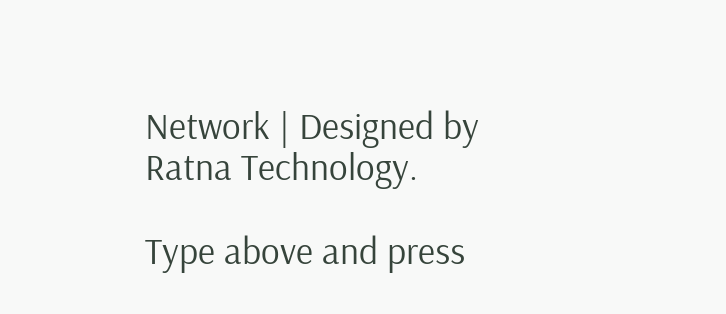Network | Designed by Ratna Technology.

Type above and press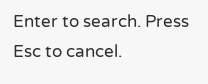Enter to search. Press Esc to cancel.